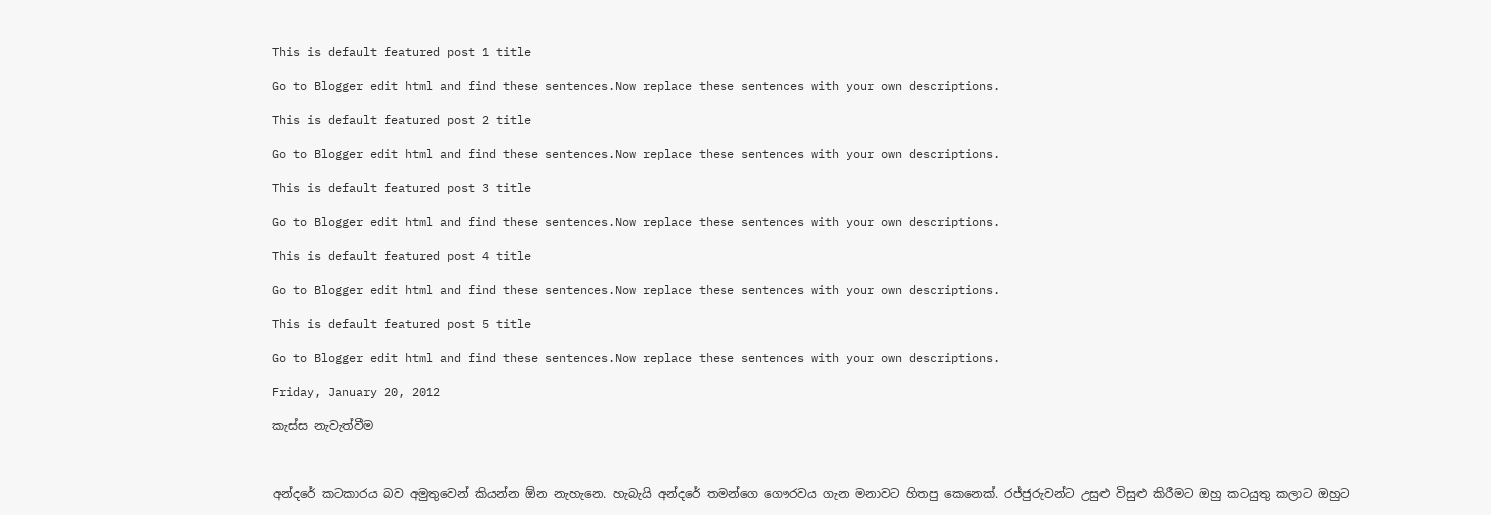This is default featured post 1 title

Go to Blogger edit html and find these sentences.Now replace these sentences with your own descriptions.

This is default featured post 2 title

Go to Blogger edit html and find these sentences.Now replace these sentences with your own descriptions.

This is default featured post 3 title

Go to Blogger edit html and find these sentences.Now replace these sentences with your own descriptions.

This is default featured post 4 title

Go to Blogger edit html and find these sentences.Now replace these sentences with your own descriptions.

This is default featured post 5 title

Go to Blogger edit html and find these sentences.Now replace these sentences with your own descriptions.

Friday, January 20, 2012

කැස්ස නැවැත්වීම



අන්දරේ කටකාරය බව අමුතුවෙන් කියන්න ඕන නැහැනෙ. හැබැයි අන්දරේ තමන්ගෙ ගෞරවය ගැන මනාවට හිතපු කෙනෙක්. රජ්ජුරුවන්ට උසුළු විසුළු කිරීමට ඔහු කටයුතු කලාට ඔහුට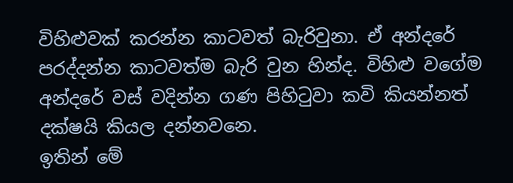විහිළුවක් කරන්න කාටවත් බැරිවුනා. ඒ අන්දරේ පරද්දන්න කාටවත්ම බැරි වුන හින්ද. විහිළු වගේම අන්දරේ වස් වදින්න ගණ පිහිටුවා කවි කියන්නත් දක්ෂයි කියල දන්නවනෙ.
ඉතින් මේ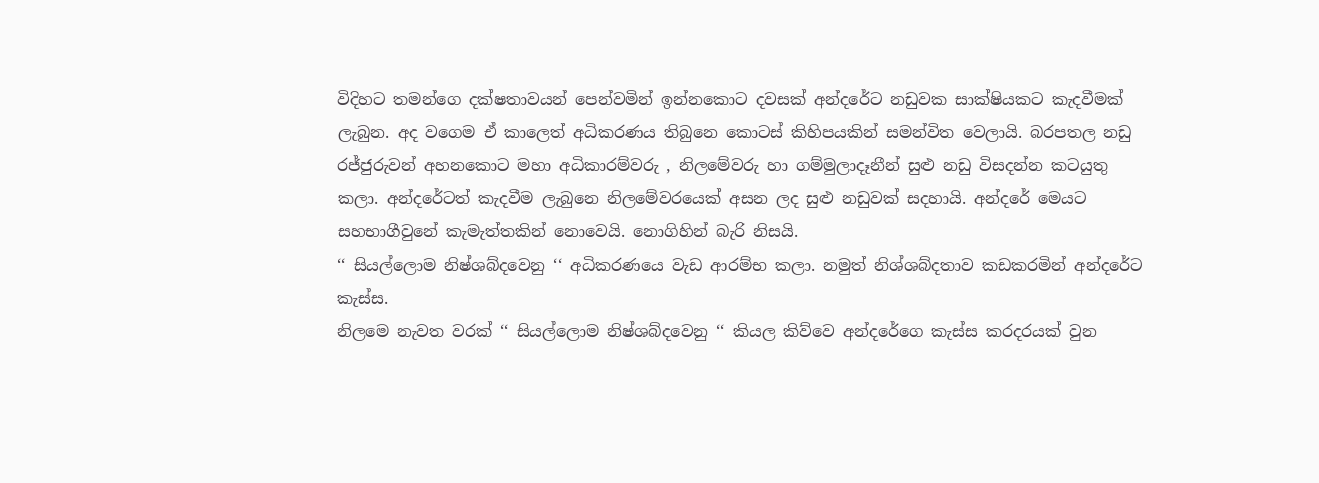විදිහට තමන්ගෙ දක්ෂතාවයන් පෙන්වමින් ඉන්නකොට දවසක් අන්දරේට නඩුවක සාක්ෂියකට කැදවීමක් ලැබුන. අද වගෙම ඒ කාලෙත් අධිකරණය තිබුනෙ කොටස් කිහිපයකින් සමන්විත වෙලායි. බරපතල නඩු රජ්ජුරුවන් අහනකොට මහා අධිකාරම්වරු , නිලමේවරු හා ගම්මුලාදෑනීන් සුළු නඩු විසදන්න කටයුතු කලා. අන්දරේටත් කැදවීම ලැබුනෙ නිලමේවරයෙක් අසන ලද සුළු නඩුවක් සදහායි. අන්දරේ මෙයට සහභාගීවුනේ කැමැත්තකින් නොවෙයි. නොගිහින් බැරි නිසයි.
‘‘ සියල්ලොම නිෂ්ශබ්දවෙනු ‘‘ අධිකරණයෙ වැඩ ආරම්භ කලා. නමුත් නිශ්ශබ්දතාව කඩකරමින් අන්දරේට කැස්ස.
නිලමෙ නැවත වරක් ‘‘ සියල්ලොම නිෂ්ශබ්දවෙනු ‘‘ කියල කිව්වෙ අන්දරේගෙ කැස්ස කරදරයක් වුන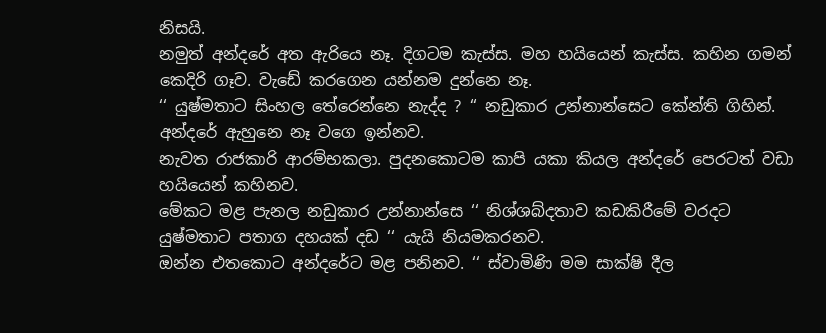නිසයි.
නමුත් අන්දරේ අත ඇරියෙ නෑ. දිගටම කැස්ස. මහ හයියෙන් කැස්ස. කහින ගමන් කෙදිරි ගෑව. වැඩේ කරගෙන යන්නම දුන්නෙ නෑ.
‘‘ යුෂ්මතාට සිංහල තේරෙන්නෙ නැද්ද ? ‘‘ නඩුකාර උන්නාන්සෙට කේන්ති ගිහින්. අන්දරේ ඇහුනෙ නෑ වගෙ ඉන්නව.
නැවත රාජකාරි ආරම්භකලා. පුදනකොටම කාපි යකා කියල අන්දරේ පෙරටත් වඩා හයියෙන් කහිනව.
මේකට මළ පැනල නඩුකාර උන්නාන්සෙ ‘‘ නිශ්ශබ්දතාව කඩකිරීමේ වරදට යුෂ්මතාට පතාග දහයක් දඩ ‘‘ යැයි නියමකරනව.
ඔන්න එතකොට අන්දරේට මළ පනිනව. ‘‘ ස්වාමිණි මම සාක්ෂි දීල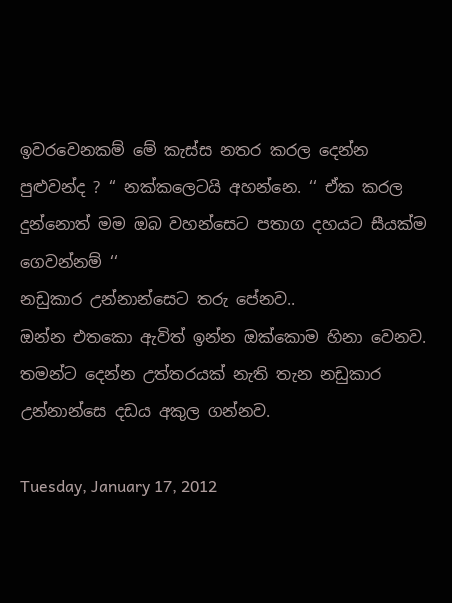ඉවරවෙනකම් මේ කැස්ස නතර කරල දෙන්න පුළුවන්ද ? ‘‘ නක්කලෙටයි අහන්නෙ. ‘‘ ඒක කරල දුන්නොත් මම ඔබ වහන්සෙට පතාග දහයට සීයක්ම ගෙවන්නම් ‘‘
නඩුකාර උන්නාන්සෙට තරු පේනව..
ඔන්න එතකො ඇවිත් ඉන්න ඔක්කොම හිනා වෙනව. තමන්ට දෙන්න උත්තරයක් නැති තැන නඩුකාර උන්නාන්සෙ දඩය අකුල ගන්නව.

Tuesday, January 17, 2012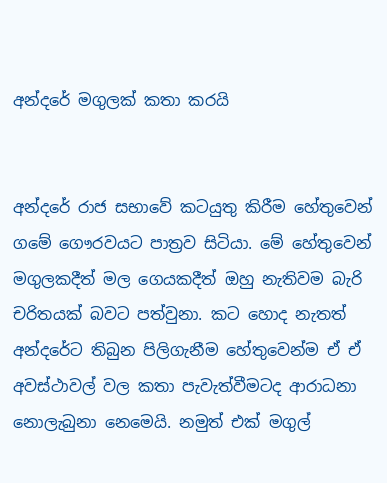අන්දරේ මගුලක් කතා කරයි


අන්දරේ රාජ සභාවේ කටයුතු කිරීම හේතුවෙන් ගමේ ගෞරවයට පාත්‍රව සිටියා. මේ හේතුවෙන් මගුලකදීත් මල ගෙයකදීත් ඔහු නැතිවම බැරි චරිතයක් බවට පත්වුනා. කට හොද නැතත් අන්දරේට තිබුන පිලිගැනීම හේතුවෙන්ම ඒ ඒ අවස්ථාවල් වල කතා පැවැත්වීමටද ආරාධනා නොලැබුනා නෙමෙයි. නමුත් එක් මගුල්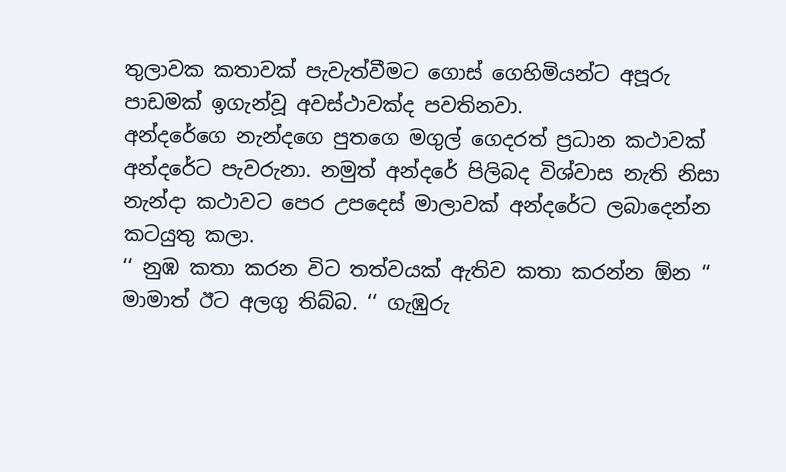තුලාවක කතාවක් පැවැත්වීමට ගොස් ගෙහිමියන්ට අපූරු පාඩමක් ඉගැන්වූ අවස්ථාවක්ද පවතිනවා.
අන්දරේගෙ නැන්දගෙ පුතගෙ මගුල් ගෙදරත් ප්‍රධාන කථාවක් අන්දරේට පැවරුනා. නමුත් අන්දරේ පිලිබද විශ්වාස නැති නිසා නැන්දා කථාවට පෙර උපදෙස් මාලාවක් අන්දරේට ලබාදෙන්න කටයුතු කලා.
‘‘ නුඹ කතා කරන විට තත්වයක් ඇතිව කතා කරන්න ඕන ‘‘
මාමාත් ඊට අලගු තිබ්බ. ‘‘ ගැඹුරු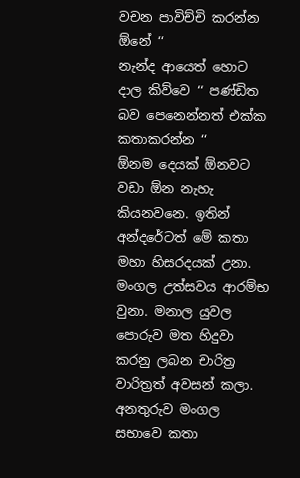වචන පාවිච්චි කරන්න ඕනේ ‘‘
නැන්ද ආයෙත් හොට දාල කිව්වෙ ‘‘ පණ්ඩිත බව පෙනෙන්නත් එක්ක කතාකරන්න ‘‘
ඕනම දෙයක් ඕනවට වඩා ඕන නැහැ කියනවනෙ. ඉතින් අන්දරේටත් මේ කතා මහා හිසරදයක් උනා. මංගල උත්සවය ආරම්භ වුනා. මනාල යුවල පොරුව මත හිදුවා කරනු ලබන චාරිත්‍ර වාරිත්‍රත් අවසන් කලා. අනතුරුව මංගල සභාවෙ කතා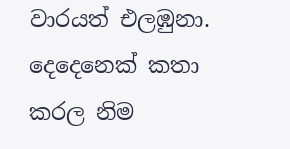වාරයත් එලඹුනා. දෙදෙනෙක් කතා කරල නිම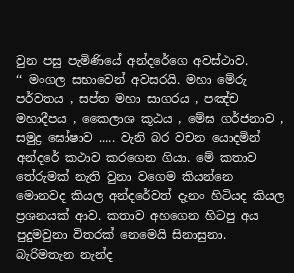වුන පසු පැමිණියේ අන්දරේගෙ අවස්ථාව.
‘‘ මංගල සභාවෙන් අවසරයි. මහා මේරු පර්වතය , සප්ත මහා සාගරය , පඤ්ච මහාදීපය , කෛලාශ කූඨය , මේඝ ගර්ජනාව , සමුද්‍ර ඝෝෂාව ..... වැනි බර වචන යොදමින් අන්දරේ කථාව කරගෙන ගියා. මේ කතාව තේරුමක් නැති වුනා වගෙම කියන්නෙ මොනවද කියල අන්දරේවත් දැනං හිටියද කියල ප්‍රශනයක් ආව. කතාව අහගෙන හිටපු අය පුදුමවුනා විතරක් නෙමෙයි සිනාසුනා.
බැරිමතැන නැන්ද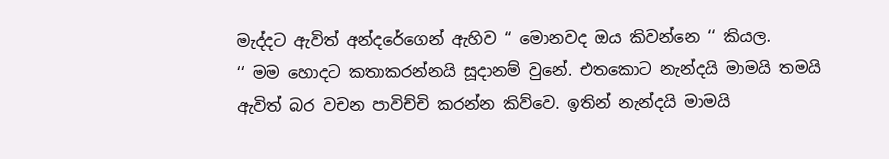මැද්දට ඇවිත් අන්දරේගෙන් ඇහිව ‘‘ මොනවද ඔය කිවන්නෙ ‘‘ කියල.
‘‘ මම හොදට කතාකරන්නයි සූදානම් වුනේ. එතකොට නැන්දයි මාමයි තමයි ඇවිත් බර වචන පාවිච්චි කරන්න කිව්වෙ. ඉතින් නැන්දයි මාමයි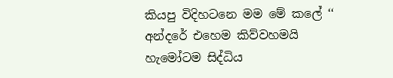කියපු විදිහටනෙ මම මේ කලේ ‘‘ අන්දරේ එහෙම කිව්වහමයි හැමෝටම සිද්ධිය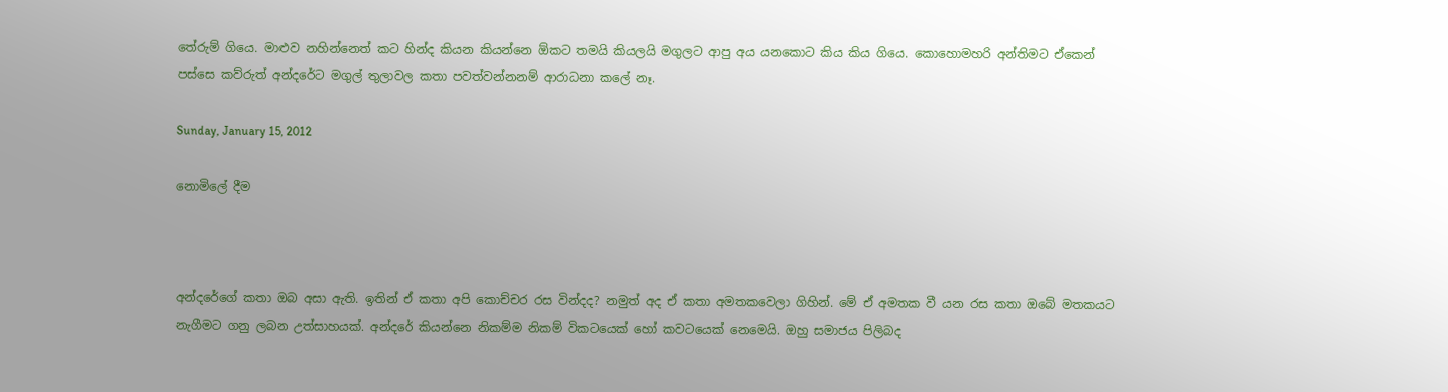තේරුම් ගියෙ. මාළුව නහින්නෙත් කට හින්ද කියන කියන්නෙ ඕකට තමයි කියලයි මගුලට ආපු අය යනකොට කිය කිය ගියෙ. කොහොමහරි අන්තිමට ඒකෙන් පස්සෙ කව්රුත් අන්දරේට මගුල් තුලාවල කතා පවත්වන්නනම් ආරාධනා කලේ නෑ.

Sunday, January 15, 2012

නොමිලේ දීම



අන්දරේගේ කතා ඔබ අසා ඇති. ඉතින් ඒ කතා අපි කොච්චර රස වින්දද? නමුත් අද ඒ කතා අමතකවෙලා ගිහින්. මේ ඒ අමතක වී යන රස කතා ඔබේ මතකයට නැගීමට ගනු ලබන උත්සාහයක්. අන්දරේ කියන්නෙ නිකම්ම නිකම් විකටයෙක් හෝ කවටයෙක් නෙමෙයි. ඔහු සමාජය පිලිබද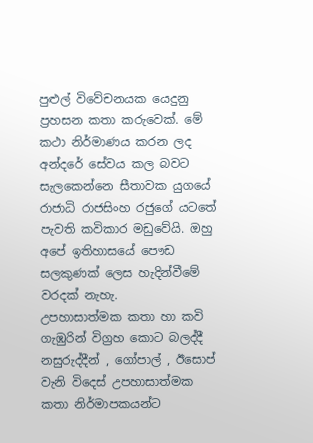පුළුල් විවේචනයක යෙදුනු ප්‍රහසන කතා කරුවෙක්. මේ කථා නිර්මාණය කරන ලද අන්දරේ සේවය කල බවට සැලකෙන්නෙ සීතාවක යුගයේ රාජාධි රාජසිංහ රජුගේ යටතේ පැවති කවිකාර මඩුවේයි. ඔහු අපේ ඉතිහාසයේ පෞඩ සලකුණක් ලෙස හැදින්වීමේ වරදක් නැහැ.
උපහාසාත්මක කතා හා කවි ගැඹුරින් විග්‍රහ කොට බලද්දී නසුරුද්දීන් , ගෝපාල් , ඊසොප් වැනි විදෙස් උපහාසාත්මක කතා නිර්මාපකයන්ට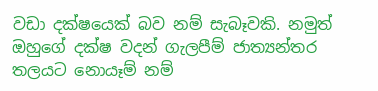වඩා දක්ෂයෙක් බව නම් සැබෑවකි. නමුත් ඔහුගේ දක්ෂ වදන් ගැලපීම් ජාත්‍යන්තර තලයට නොයෑම් නම්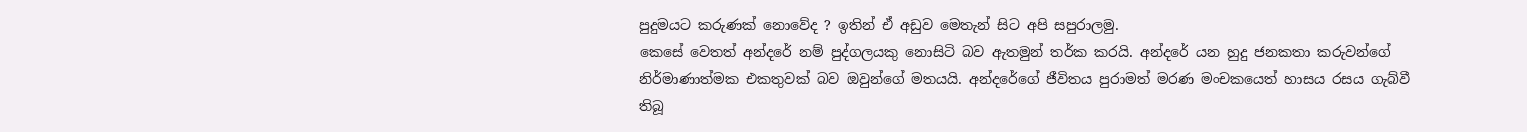පුදුමයට කරු‍ණක් නොවේද ? ඉතින් ඒ අඩුව මෙතැන් සිට අපි සපුරාලමු.
කෙසේ වෙතත් අන්දරේ නම් පුද්ගලයකු නොසිටි බව ඇතමුන් තර්ක කරයි. අන්දරේ යන හුදු ජනකතා කරුවන්ගේ නිර්මාණාත්මක එකතුවක් බව ඔවුන්ගේ මතයයි. අන්දරේගේ ජීවිතය පුරාමත් මරණ මංචකයෙත් හාසය රසය ගැබ්වී තිබූ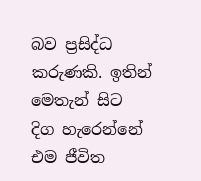බව ප්‍රසිද්ධ කරුණකි. ඉතින් මෙතැන් සිට දිග හැරෙන්නේ එම ජීවිත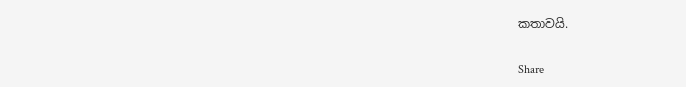කතාවයි.

Share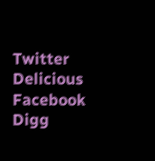Twitter Delicious Facebook Digg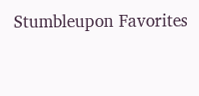Stumbleupon Favorites